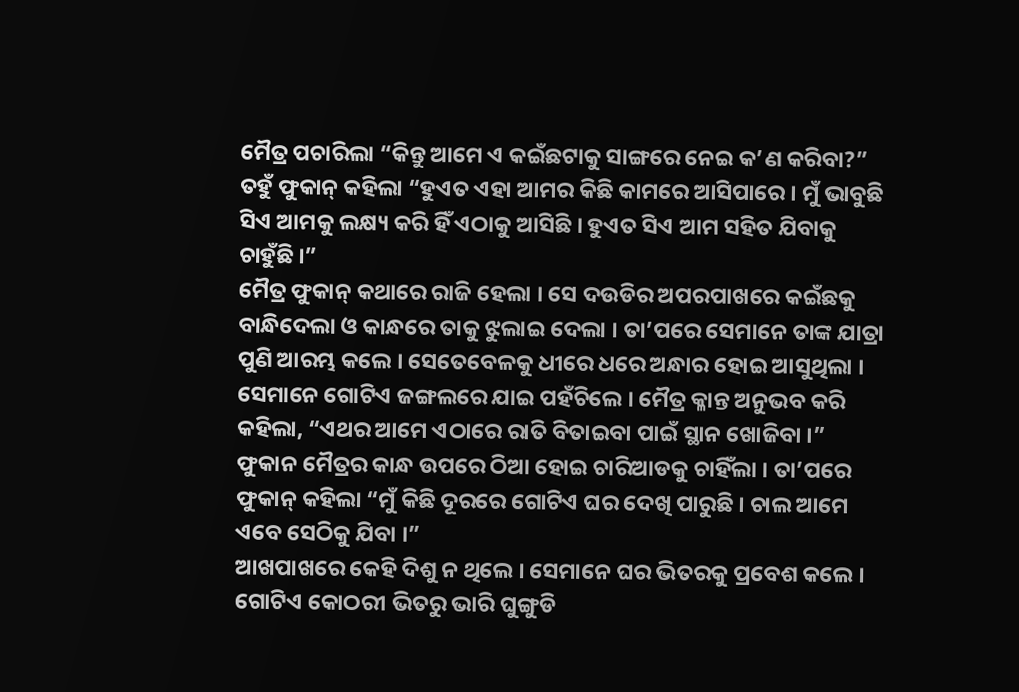ମୈତ୍ର ପଚାରିଲା “କିନ୍ତୁ ଆମେ ଏ କଇଁଛଟାକୁ ସାଙ୍ଗରେ ନେଇ କ’ଣ କରିବା?”
ତହୁଁ ଫୁକାନ୍ କହିଲା “ହୁଏତ ଏହା ଆମର କିଛି କାମରେ ଆସିପାରେ । ମୁଁ ଭାବୁଛି ସିଏ ଆମକୁ ଲକ୍ଷ୍ୟ କରି ହିଁ ଏଠାକୁ ଆସିଛି । ହୁଏତ ସିଏ ଆମ ସହିତ ଯିବାକୁ ଚାହୁଁଛି ।”
ମୈତ୍ର ଫୁକାନ୍ କଥାରେ ରାଜି ହେଲା । ସେ ଦଉଡିର ଅପରପାଖରେ କଇଁଛକୁ ବାନ୍ଧିଦେଲା ଓ କାନ୍ଧରେ ତାକୁ ଝୁଲାଇ ଦେଲା । ତା’ପରେ ସେମାନେ ତାଙ୍କ ଯାତ୍ରା ପୁଣି ଆରମ୍ଭ କଲେ । ସେତେବେଳକୁ ଧୀରେ ଧରେ ଅନ୍ଧାର ହୋଇ ଆସୁଥିଲା । ସେମାନେ ଗୋଟିଏ ଜଙ୍ଗଲରେ ଯାଇ ପହଁଚିଲେ । ମୈତ୍ର କ୍ଳାନ୍ତ ଅନୁଭବ କରି କହିଲା, “ଏଥର ଆମେ ଏଠାରେ ରାତି ବିତାଇବା ପାଇଁ ସ୍ଥାନ ଖୋଜିବା ।” ଫୁକାନ ମୈତ୍ରର କାନ୍ଧ ଉପରେ ଠିଆ ହୋଇ ଚାରିଆଡକୁ ଚାହିଁଲା । ତା’ପରେ ଫୁକାନ୍ କହିଲା “ମୁଁ କିଛି ଦୂରରେ ଗୋଟିଏ ଘର ଦେଖି ପାରୁଛି । ଚାଲ ଆମେ ଏବେ ସେଠିକୁ ଯିବା ।”
ଆଖପାଖରେ କେହି ଦିଶୁ ନ ଥିଲେ । ସେମାନେ ଘର ଭିତରକୁ ପ୍ରବେଶ କଲେ । ଗୋଟିଏ କୋଠରୀ ଭିତରୁ ଭାରି ଘୁଙ୍ଗୁଡି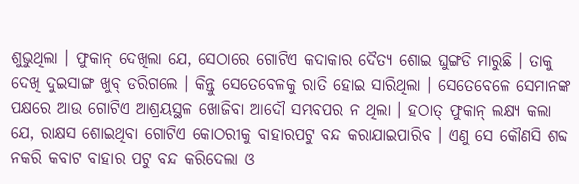ଶୁଭୁଥିଲା । ଫୁକାନ୍ ଦେଖିଲା ଯେ, ସେଠାରେ ଗୋଟିଏ କଦାକାର ଦୈତ୍ୟ ଶୋଇ ଘୁଙ୍ଗଡି ମାରୁଛି । ତାକୁ ଦେଖି ଦୁଇସାଙ୍ଗ ଖୁବ୍ ଡରିଗଲେ । କିନ୍ତୁ ସେତେବେଳକୁ ରାତି ହୋଇ ସାରିଥିଲା । ସେତେବେଳେ ସେମାନଙ୍କ ପକ୍ଷରେ ଆଉ ଗୋଟିଏ ଆଶ୍ରୟସ୍ଥଳ ଖୋଜିବା ଆଦୌ ସମ୍ଭବପର ନ ଥିଲା । ହଠାତ୍ ଫୁକାନ୍ ଲକ୍ଷ୍ୟ କଲା ଯେ, ରାକ୍ଷସ ଶୋଇଥିବା ଗୋଟିଏ କୋଠରୀକୁ ବାହାରପଟୁ ବନ୍ଦ କରାଯାଇପାରିବ । ଏଣୁ ସେ କୌଣସି ଶବ୍ଦ ନକରି କବାଟ ବାହାର ପଟୁ ବନ୍ଦ କରିଦେଲା ଓ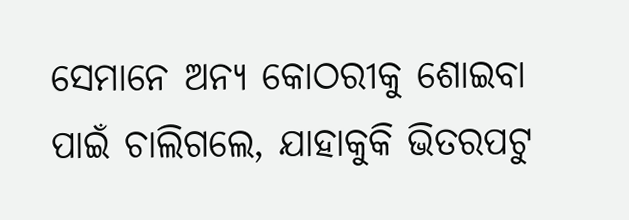ସେମାନେ ଅନ୍ୟ କୋଠରୀକୁ ଶୋଇବା ପାଇଁ ଚାଲିଗଲେ, ଯାହାକୁକି ଭିତରପଟୁ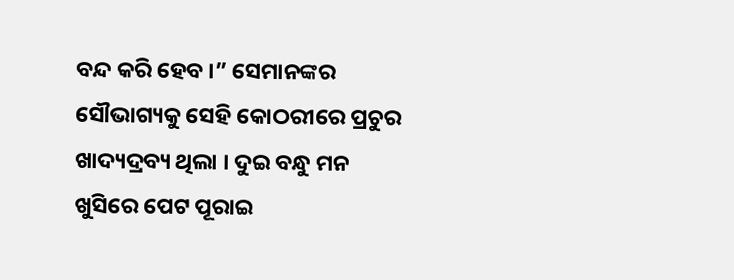ବନ୍ଦ କରି ହେବ ।” ସେମାନଙ୍କର ସୌଭାଗ୍ୟକୁ ସେହି କୋଠରୀରେ ପ୍ରଚୁର ଖାଦ୍ୟଦ୍ରବ୍ୟ ଥିଲା । ଦୁଇ ବନ୍ଧୁ ମନ ଖୁସିରେ ପେଟ ପୂରାଇ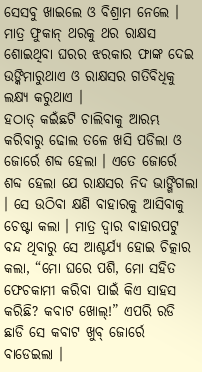ସେସବୁ ଖାଇଲେ ଓ ବିଶ୍ରାମ ନେଲେ । ମାତ୍ର ଫୁକାନ୍ ଥରକୁ ଥର ରାକ୍ଷସ ଶୋଇଥିବା ଘରର ଝରକାର ଫାଙ୍କ ଦେଇ ଉଙ୍କିମାରୁଥାଏ ଓ ରାକ୍ଷସର ଗତିବିଧିକୁ ଲକ୍ଷ୍ୟ କରୁଥାଏ ।
ହଠାତ୍ କଇଁଛଟି ଚାଲିବାକୁ ଆରମ୍ଭ କରିବାରୁ ଢୋଲ ତଳେ ଖସି ପଡିଲା ଓ ଜୋର୍ରେ ଶବ୍ଦ ହେଲା । ଏତେ ଜୋର୍ରେ ଶବ୍ଦ ହେଲା ଯେ ରାକ୍ଷସର ନିଦ ଭାଙ୍ଗିଗଲା । ସେ ଉଠିବା କ୍ଷଣି ବାହାରକୁ ଆସିବାକୁ ଚେଷ୍ଟା କଲା । ମାତ୍ର ଦ୍ୱାର ବାହାରପଟୁ ବନ୍ଦ ଥିବାରୁ ସେ ଆଶ୍ଚର୍ଯ୍ୟ ହୋଇ ଚିତ୍କାର କଲା, “ମୋ ଘରେ ପଶି, ମୋ ସହିତ ଫେଚକାମୀ କରିବା ପାଇଁ କିଏ ସାହସ କରିଛି? କବାଟ ଖୋଲ୍!” ଏପରି ରଡି ଛାଡି ସେ କବାଟ ଖୁବ୍ ଜୋର୍ରେ ବାଡେଇଲା ।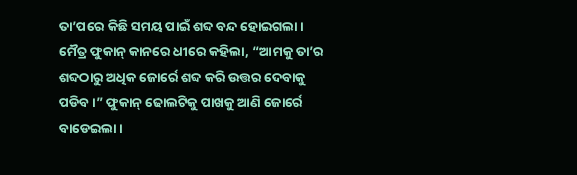ତା’ପରେ କିଛି ସମୟ ପାଇଁ ଶବ୍ଦ ବନ୍ଦ ହୋଇଗଲା । ମୈତ୍ର ଫୁକାନ୍ କାନରେ ଧୀରେ କହିଲା, “ଆମକୁ ତା’ର ଶବ୍ଦଠାରୁ ଅଧିକ ଜୋର୍ରେ ଶବ୍ଦ କରି ଉତ୍ତର ଦେବାକୁ ପଡିବ ।” ଫୁକାନ୍ ଢୋଲଟିକୁ ପାଖକୁ ଆଣି ଜୋର୍ରେ ବାଡେଇଲା ।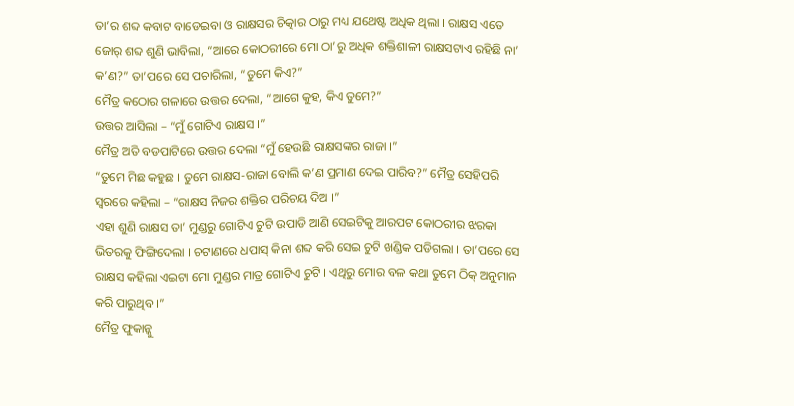ତା’ର ଶବ୍ଦ କବାଟ ବାଡେଇବା ଓ ରାକ୍ଷସର ଚିତ୍କାର ଠାରୁ ମଧ୍ୟ ଯଥେଷ୍ଟ ଅଧିକ ଥିଲା । ରାକ୍ଷସ ଏତେ ଜୋର୍ ଶବ୍ଦ ଶୁଣି ଭାବିଲା, “ଆରେ କୋଠରୀରେ ମୋ ଠା’ରୁ ଅଧିକ ଶକ୍ତିଶାଳୀ ରାକ୍ଷସଟାଏ ରହିଛି ନା’ କ’ଣ?” ତା’ପରେ ସେ ପଚାରିଲା, “ତୁମେ କିଏ?”
ମୈତ୍ର କଠୋର ଗଳାରେ ଉତ୍ତର ଦେଲା, “ଆଗେ କୁହ, କିଏ ତୁମେ?”
ଉତ୍ତର ଆସିଲା – “ମୁଁ ଗୋଟିଏ ରାକ୍ଷସ ।”
ମୈତ୍ର ଅତି ବଡପାଟିରେ ଉତ୍ତର ଦେଲା “ମୁଁ ହେଉଛି ରାକ୍ଷସଙ୍କର ରାଜା ।”
“ତୁମେ ମିଛ କହୁଛ । ତୁମେ ରାକ୍ଷସ-ରାଜା ବୋଲି କ’ଣ ପ୍ରମାଣ ଦେଇ ପାରିବ?” ମୈତ୍ର ସେହିପରି ସ୍ୱରରେ କହିଲା – “ରାକ୍ଷସ ନିଜର ଶକ୍ତିର ପରିଚୟ ଦିଅ ।”
ଏହା ଶୁଣି ରାକ୍ଷସ ତା’ ମୁଣ୍ଡରୁ ଗୋଟିଏ ଚୁଟି ଉପାଡି ଆଣି ସେଇଟିକୁ ଆରପଟ କୋଠରୀର ଝରକା ଭିତରକୁ ଫିଙ୍ଗିଦେଲା । ଚଟାଣରେ ଧପାସ୍ କିନା ଶବ୍ଦ କରି ସେଇ ଚୁଟି ଖଣ୍ଡିକ ପଡିଗଲା । ତା’ପରେ ସେ ରାକ୍ଷସ କହିଲା ଏଇଟା ମୋ ମୁଣ୍ଡର ମାତ୍ର ଗୋଟିଏ ଚୁଟି । ଏଥିରୁ ମୋର ବଳ କଥା ତୁମେ ଠିକ୍ ଅନୁମାନ କରି ପାରୁଥିବ ।”
ମୈତ୍ର ଫୁକାନ୍କୁ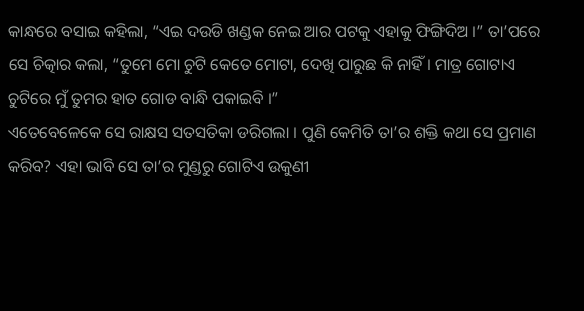କାନ୍ଧରେ ବସାଇ କହିଲା, “ଏଇ ଦଉଡି ଖଣ୍ଡକ ନେଇ ଆର ପଟକୁ ଏହାକୁ ଫିଙ୍ଗିଦିଅ ।” ତା’ପରେ ସେ ଚିତ୍କାର କଲା, “ତୁମେ ମୋ ଚୁଟି କେତେ ମୋଟା, ଦେଖି ପାରୁଛ କି ନାହିଁ । ମାତ୍ର ଗୋଟାଏ ଚୁଟିରେ ମୁଁ ତୁମର ହାତ ଗୋଡ ବାନ୍ଧି ପକାଇବି ।”
ଏତେବେଳେକେ ସେ ରାକ୍ଷସ ସତସତିକା ଡରିଗଲା । ପୁଣି କେମିତି ତା’ର ଶକ୍ତି କଥା ସେ ପ୍ରମାଣ କରିବ? ଏହା ଭାବି ସେ ତା’ର ମୁଣ୍ଡରୁ ଗୋଟିଏ ଉକୁଣୀ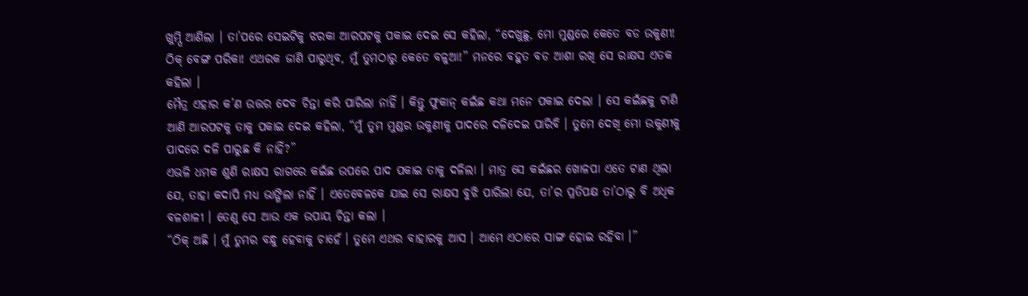ଖୁମ୍ପି ଆଣିଲା । ତା’ପରେ ସେଇଟିକୁ ଝରକା ଆରପଟକୁ ପକାଇ ଦେଇ ସେ କହିଲା, “ଦେଖୁଛୁ, ମୋ ମୁଣ୍ଡରେ କେତେ ବଡ ଉକୁଣୀ! ଠିକ୍ ବେଙ୍ଗ ପରିକା! ଏଥରକ ଜାଣି ପାରୁଥିବ, ମୁଁ ତୁମଠାରୁ କେତେ ବଳୁଆ!” ମନରେ ବହୁତ ବଡ ଆଶା ରଖି ସେ ରାକ୍ଷସ ଏତକ କହିଲା ।
ମୈତ୍ର ଏହାର କ’ଣ ଉତ୍ତର ଦେବ ଚିନ୍ତା କରି ପାରିଲା ନାହିଁ । କିନ୍ତୁ ଫୁକାନ୍ କଇଁଛ କଥା ମନେ ପକାଇ ଦେଲା । ସେ କଇଁଛକୁ ଟାଣି ଆଣି ଆରପଟକୁ ତାକୁ ପକାଇ ଦେଇ କହିଲା, “ମୁଁ ତୁମ ମୁଣ୍ଡର ଉକୁଣୀକୁ ପାଦରେ ଦଳିଦେଇ ପାରିବି । ତୁମେ ଦେଖି ମୋ ଉକୁଣୀକୁ ପାଦରେ ଦଳି ପାରୁଛ କି ନାହିଁ?”
ଏଭଳି ଧମକ ଶୁଣି ରାକ୍ଷସ ରାଗରେ କଇଁଛ ଉପରେ ପାଦ ପକାଇ ତାକୁ ଦଳିଲା । ମାତ୍ର ସେ କଇଁଛର ଖୋଳପା ଏତେ ଟାଣ ଥିଲା ଯେ, ତାହା କଦାପି ମଧ୍ୟ ଭାଙ୍ଗିଲା ନାହିଁ । ଏତେବେଳକେ ଯାଇ ସେ ରାକ୍ଷସ ବୁଝି ପାରିଲା ଯେ, ତା’ର ପ୍ରତିପକ୍ଷ ତା’ଠାରୁ ବି ଅଧିକ ବଳଶାଳୀ । ତେଣୁ ସେ ଆଉ ଏକ ଉପାୟ ଚିନ୍ତା କଲା ।
“ଠିକ୍ ଅଛି । ମୁଁ ତୁମର ବନ୍ଧୁ ହେବାକୁ ଚାହେଁ । ତୁମେ ଏଥର ବାହାରକୁ ଆସ । ଆମେ ଏଠାରେ ସାଙ୍ଗ ହୋଇ ରହିବା ।”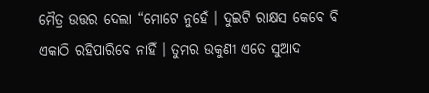ମୈତ୍ର ଉତ୍ତର ଦେଲା “ମୋଟେ ନୁହେଁ । ଦୁଇଟି ରାକ୍ଷସ କେବେ ବି ଏକାଠି ରହିପାରିବେ ନାହିଁ । ତୁମର ଉକୁଣୀ ଏତେ ସୁଆଦ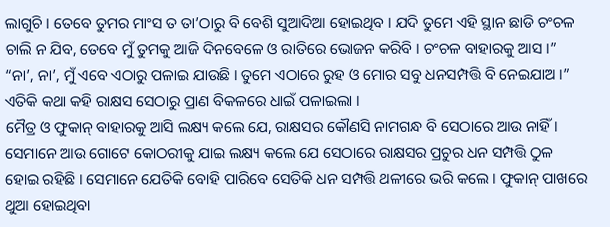ଲାଗୁଚି । ତେବେ ତୁମର ମାଂସ ତ ତା’ଠାରୁ ବି ବେଶି ସୁଆଦିଆ ହୋଇଥିବ । ଯଦି ତୁମେ ଏହି ସ୍ଥାନ ଛାଡି ଚଂଚଳ ଚାଲି ନ ଯିବ, ତେବେ ମୁଁ ତୁମକୁ ଆଜି ଦିନବେଳେ ଓ ରାତିରେ ଭୋଜନ କରିବି । ଚଂଚଳ ବାହାରକୁ ଆସ ।”
“ନା’, ନା’, ମୁଁ ଏବେ ଏଠାରୁ ପଳାଇ ଯାଉଛି । ତୁମେ ଏଠାରେ ରୁହ ଓ ମୋର ସବୁ ଧନସମ୍ପତ୍ତି ବି ନେଇଯାଅ ।” ଏତିକି କଥା କହି ରାକ୍ଷସ ସେଠାରୁ ପ୍ରାଣ ବିକଳରେ ଧାଇଁ ପଳାଇଲା ।
ମୈତ୍ର ଓ ଫୁକାନ୍ ବାହାରକୁ ଆସି ଲକ୍ଷ୍ୟ କଲେ ଯେ, ରାକ୍ଷସର କୌଣସି ନାମଗନ୍ଧ ବି ସେଠାରେ ଆଉ ନାହିଁ । ସେମାନେ ଆଉ ଗୋଟେ କୋଠରୀକୁ ଯାଇ ଲକ୍ଷ୍ୟ କଲେ ଯେ ସେଠାରେ ରାକ୍ଷସର ପ୍ରଚୁର ଧନ ସମ୍ପତ୍ତି ଠୁଳ ହୋଇ ରହିଛି । ସେମାନେ ଯେତିକି ବୋହି ପାରିବେ ସେତିକି ଧନ ସମ୍ପତ୍ତି ଥଳୀରେ ଭରି କଲେ । ଫୁକାନ୍ ପାଖରେ ଥୁଆ ହୋଇଥିବା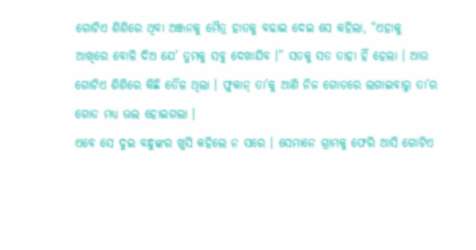ଗୋଟିଏ ଶିଶିରେ ଥିବା ଅଞ୍ଜନକୁ ମୈତ୍ର ହାତକୁ ବଢାଇ ଦେଇ ସେ କହିଲା, “ଏହାକୁ ଆଖିରେ ବୋଳି ଦିଅ ଯେ’ ତୁମକୁ ସବୁ ଦେଖାଯିବ ।” ସତକୁ ସତ ତାହା ହିଁ ହେଲା । ଆଉ ଗୋଟିଏ ଶିଶିରେ କିଛି ତୈଳ ଥିଲା । ଫୁକାନ୍ ତା’କୁ ଆଣି ନିଜ ଗୋଡରେ ଲଗାଇବାରୁ ତା’ର ଗୋଡ ମଧ୍ୟ ଭଲ ହୋଇଗଲା ।
ଏବେ ସେ ଦୁଇ ବନ୍ଧୁଙ୍କର ଖୁସି କହିଲେ ନ ସରେ । ସେମାନେ ଗ୍ରାମକୁ ଫେରି ଆସି ଗୋଟିଏ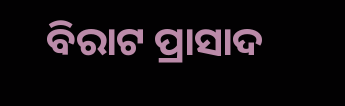ବିରାଟ ପ୍ରାସାଦ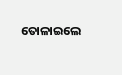ତୋଳାଇଲେ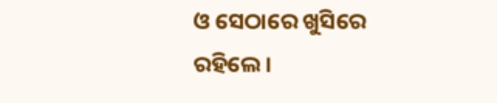ଓ ସେଠାରେ ଖୁସିରେ ରହିଲେ ।